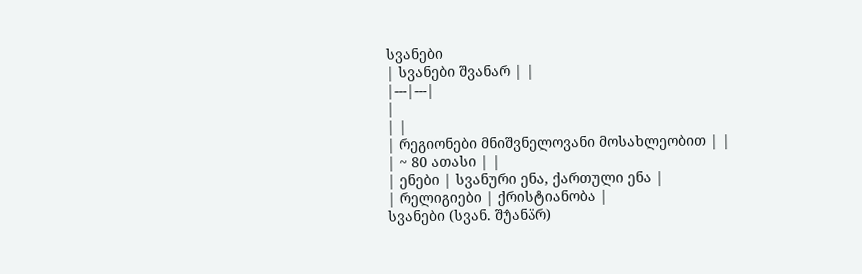სვანები
| სვანები შვანარ | |
|---|---|
|
| |
| რეგიონები მნიშვნელოვანი მოსახლეობით | |
| ~ 80 ათასი | |
| ენები | სვანური ენა, ქართული ენა |
| რელიგიები | ქრისტიანობა |
სვანები (სვან. შუ̂ანა̈რ)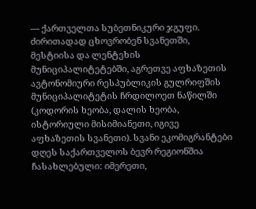— ქართველთა სუბეთნიკური ჯგუფი. ძირითადად ცხოვრობენ სვანეთში, მესტიისა და ლენტეხის მუნიციპალიტეტებში, აგრეთვე აფხაზეთის ავტონომიური რესპუბლიკის გულრიფშის მუნიციპალიტეტის ჩრდილოეთ ნაწილში (კოდორის ხეობა, დალის ხეობა, ისტორიული მისიმიანეთი, იგივე აფხაზეთის სვანეთი). სვანი ეკომიგრანტები დღეს საქართველოს ბევრ რეგიონშია ჩასახლებული: იმერეთი,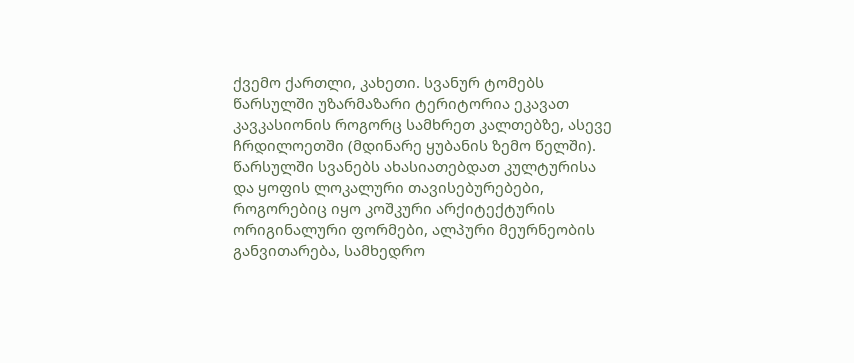ქვემო ქართლი, კახეთი. სვანურ ტომებს წარსულში უზარმაზარი ტერიტორია ეკავათ კავკასიონის როგორც სამხრეთ კალთებზე, ასევე ჩრდილოეთში (მდინარე ყუბანის ზემო წელში). წარსულში სვანებს ახასიათებდათ კულტურისა და ყოფის ლოკალური თავისებურებები, როგორებიც იყო კოშკური არქიტექტურის ორიგინალური ფორმები, ალპური მეურნეობის განვითარება, სამხედრო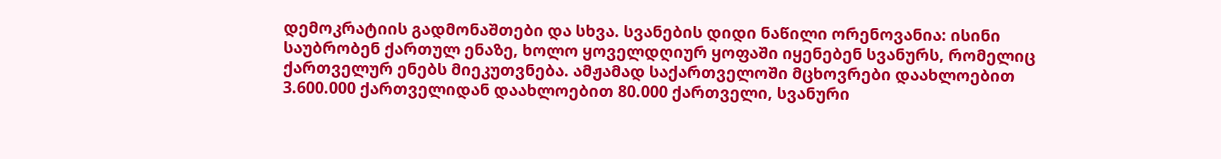დემოკრატიის გადმონაშთები და სხვა. სვანების დიდი ნაწილი ორენოვანია: ისინი საუბრობენ ქართულ ენაზე, ხოლო ყოველდღიურ ყოფაში იყენებენ სვანურს, რომელიც ქართველურ ენებს მიეკუთვნება. ამჟამად საქართველოში მცხოვრები დაახლოებით 3.600.000 ქართველიდან დაახლოებით 80.000 ქართველი, სვანური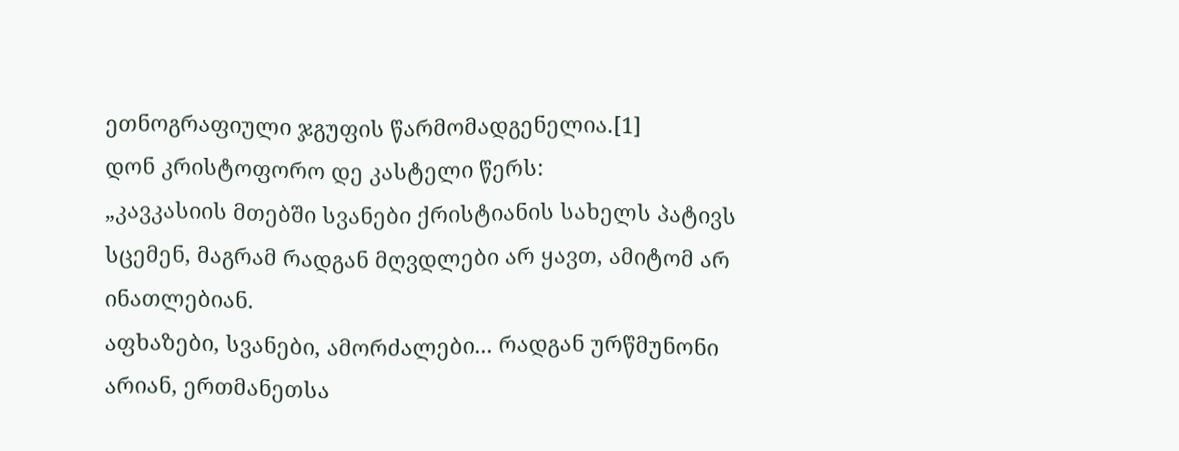ეთნოგრაფიული ჯგუფის წარმომადგენელია.[1]
დონ კრისტოფორო დე კასტელი წერს:
„კავკასიის მთებში სვანები ქრისტიანის სახელს პატივს სცემენ, მაგრამ რადგან მღვდლები არ ყავთ, ამიტომ არ ინათლებიან.
აფხაზები, სვანები, ამორძალები... რადგან ურწმუნონი არიან, ერთმანეთსა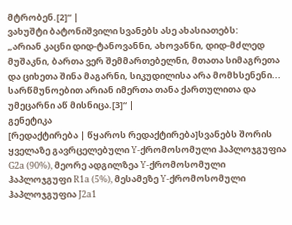მტრობენ.[2]“ |
ვახუშტი ბატონიშვილი სვანებს ასე ახასიათებს:
„არიან კაცნი დიდ-ტანოვანნი, ახოვანნი, დიდ-მძლედ მუშაკნი, ბართა ვერ შემმართებელნი, მთათა სიმაგრეთა და ციხეთა შინა მაგარნი, სიკუდილისა არა მომხსენენი... სარწმუნოებით არიან იმერთა თანა ქართულითა და უმეცარნი აწ მისნიცა.[3]“ |
გენეტიკა
[რედაქტირება | წყაროს რედაქტირება]სვანებს შორის ყველაზე გავრცელებული Y-ქრომოსომული ჰაპლოჯგუფია G2a (90%), მეორე ადგილზეა Y-ქრომოსომული ჰაპლოჯგუფი R1a (5%), მესამეზე Y-ქრომოსომული ჰაპლოჯგუფია J2a1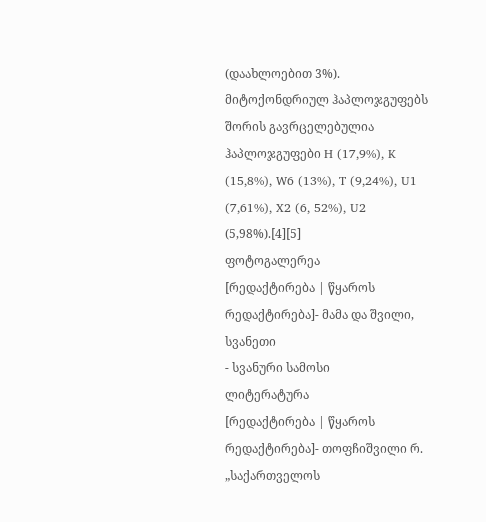(დაახლოებით 3%). მიტოქონდრიულ ჰაპლოჯგუფებს შორის გავრცელებულია ჰაპლოჯგუფები H (17,9%), K (15,8%), W6 (13%), T (9,24%), U1 (7,61%), X2 (6, 52%), U2 (5,98%).[4][5]
ფოტოგალერეა
[რედაქტირება | წყაროს რედაქტირება]- მამა და შვილი, სვანეთი
- სვანური სამოსი
ლიტერატურა
[რედაქტირება | წყაროს რედაქტირება]- თოფჩიშვილი რ. „საქართველოს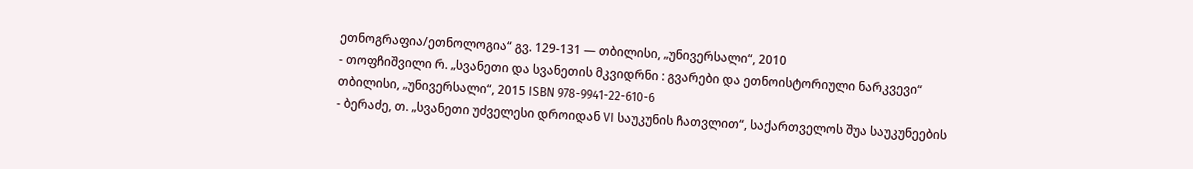ეთნოგრაფია/ეთნოლოგია“ გვ. 129-131 — თბილისი, „უნივერსალი“, 2010
- თოფჩიშვილი რ. „სვანეთი და სვანეთის მკვიდრნი : გვარები და ეთნოისტორიული ნარკვევი“ თბილისი, „უნივერსალი“, 2015 ISBN 978-9941-22-610-6
- ბერაძე, თ. „სვანეთი უძველესი დროიდან VI საუკუნის ჩათვლით“, საქართველოს შუა საუკუნეების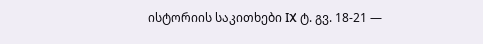ისტორიის საკითხები IX ტ. გვ. 18-21 —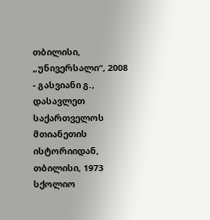თბილისი, „უნივერსალი“, 2008
- გასვიანი გ., დასავლეთ საქართველოს მთიანეთის ისტორიიდან, თბილისი, 1973
სქოლიო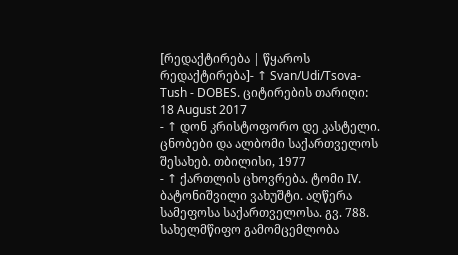[რედაქტირება | წყაროს რედაქტირება]- ↑ Svan/Udi/Tsova-Tush - DOBES. ციტირების თარიღი: 18 August 2017
- ↑ დონ კრისტოფორო დე კასტელი. ცნობები და ალბომი საქართველოს შესახებ. თბილისი, 1977
- ↑ ქართლის ცხოვრება. ტომი IV. ბატონიშვილი ვახუშტი. აღწერა სამეფოსა საქართველოსა. გვ. 788. სახელმწიფო გამომცემლობა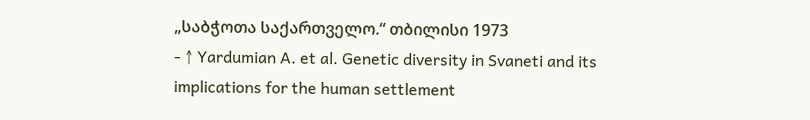„საბჭოთა საქართველო.“ თბილისი 1973
- ↑ Yardumian A. et al. Genetic diversity in Svaneti and its implications for the human settlement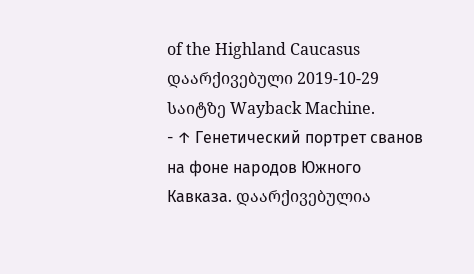of the Highland Caucasus დაარქივებული 2019-10-29 საიტზე Wayback Machine.
- ↑ Генетический портрет сванов на фоне народов Южного Кавказа. დაარქივებულია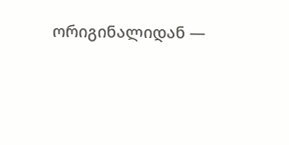ორიგინალიდან —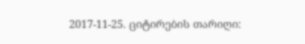2017-11-25. ციტირების თარიღი: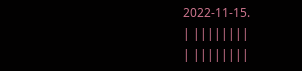2022-11-15.
| ||||||||
| ||||||||